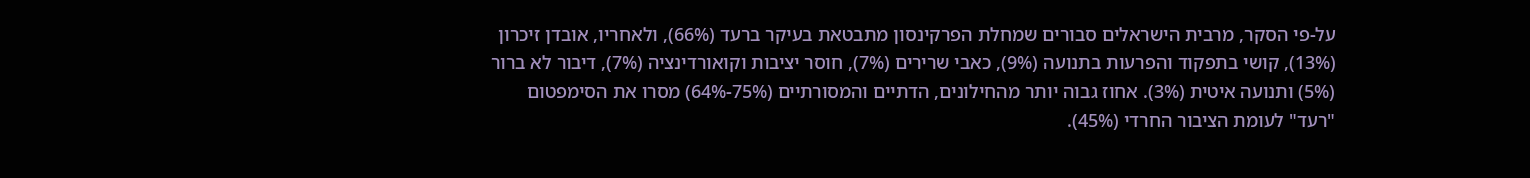על-פי הסקר, מרבית הישראלים סבורים שמחלת הפרקינסון מתבטאת בעיקר ברעד (66%), ולאחריו, אובדן זיכרון (13%), קושי בתפקוד והפרעות בתנועה (9%), כאבי שרירים (7%), חוסר יציבות וקואורדינציה (7%), דיבור לא ברור (5%) ותנועה איטית (3%). אחוז גבוה יותר מהחילונים, הדתיים והמסורתיים (75%-64%) מסרו את הסימפטום "רעד" לעומת הציבור החרדי (45%).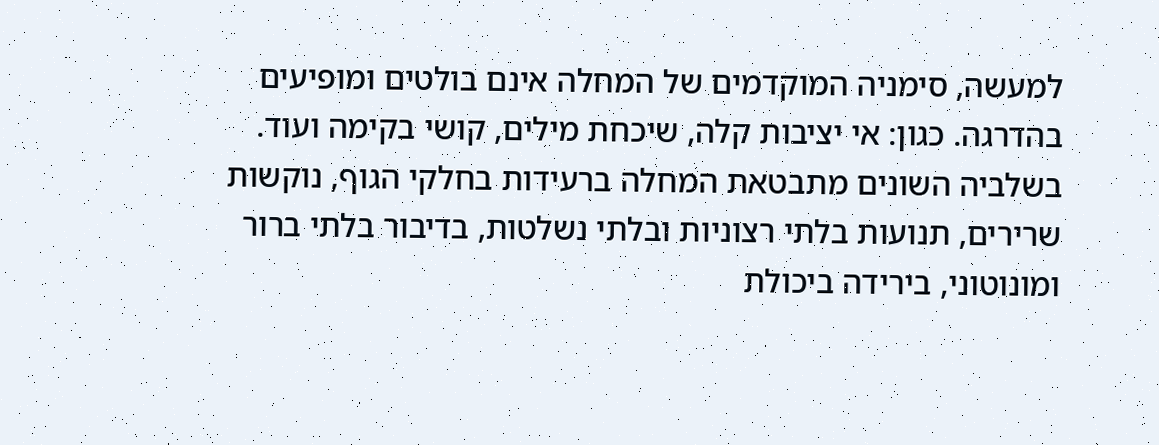למעשה, סימניה המוקדמים של המחלה אינם בולטים ומופיעים בהדרגה. כגון: אי יציבות קלה, שיכחת מילים, קושי בקימה ועוד.
בשלביה השונים מתבטאת המחלה ברעידות בחלקי הגוף, נוקשות שרירים, תנועות בלתי רצוניות ובלתי נשלטות, בדיבור בלתי ברור ומונוטוני, בירידה ביכולת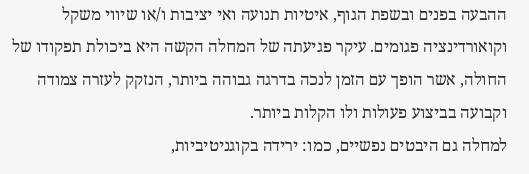ההבעה בפנים ובשפת הגוף, איטיות תנועה ואי יציבות ו/או שיווי משקל וקואורדינציה פגומים. עיקר פגיעתה של המחלה הקשה היא ביכולת תפקודו של החולה, אשר הופך עם הזמן לנכה בדרגה גבוהה ביותר, הנזקק לעזרה צמודה וקבועה בביצוע פעולות ולו הקלות ביותר.
למחלה גם היבטים נפשיים, כמו: ירידה בקוגניטיביות,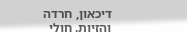דיכאון, חרדה והזיות. חולי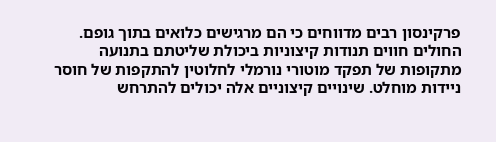פרקינסון רבים מדווחים כי הם מרגישים כלואים בתוך גופם. החולים חווים תנודות קיצוניות ביכולת שליטתם בתנועה מתקופות של תפקד מוטורי נורמלי לחלוטין להתקפות של חוסר ניידות מוחלט. שינויים קיצוניים אלה יכולים להתרחש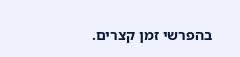בהפרשי זמן קצרים.